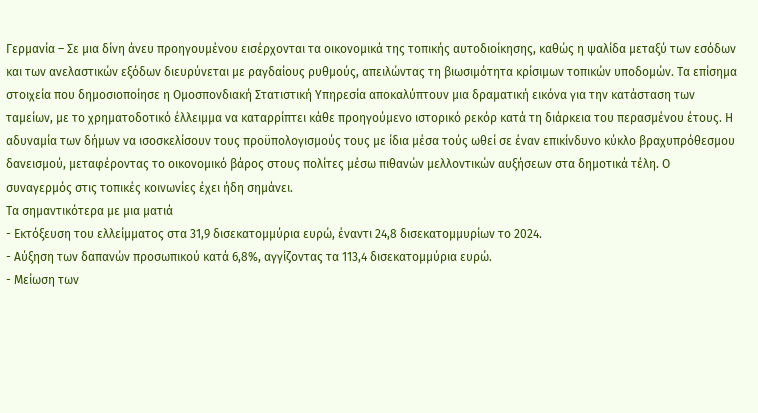Γερμανία – Σε μια δίνη άνευ προηγουμένου εισέρχονται τα οικονομικά της τοπικής αυτοδιοίκησης, καθώς η ψαλίδα μεταξύ των εσόδων και των ανελαστικών εξόδων διευρύνεται με ραγδαίους ρυθμούς, απειλώντας τη βιωσιμότητα κρίσιμων τοπικών υποδομών. Τα επίσημα στοιχεία που δημοσιοποίησε η Ομοσπονδιακή Στατιστική Υπηρεσία αποκαλύπτουν μια δραματική εικόνα για την κατάσταση των ταμείων, με το χρηματοδοτικό έλλειμμα να καταρρίπτει κάθε προηγούμενο ιστορικό ρεκόρ κατά τη διάρκεια του περασμένου έτους. Η αδυναμία των δήμων να ισοσκελίσουν τους προϋπολογισμούς τους με ίδια μέσα τούς ωθεί σε έναν επικίνδυνο κύκλο βραχυπρόθεσμου δανεισμού, μεταφέροντας το οικονομικό βάρος στους πολίτες μέσω πιθανών μελλοντικών αυξήσεων στα δημοτικά τέλη. Ο συναγερμός στις τοπικές κοινωνίες έχει ήδη σημάνει.
Τα σημαντικότερα με μια ματιά
- Εκτόξευση του ελλείμματος στα 31,9 δισεκατομμύρια ευρώ, έναντι 24,8 δισεκατομμυρίων το 2024.
- Αύξηση των δαπανών προσωπικού κατά 6,8%, αγγίζοντας τα 113,4 δισεκατομμύρια ευρώ.
- Μείωση των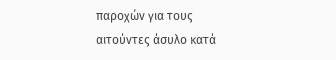παροχών για τους αιτούντες άσυλο κατά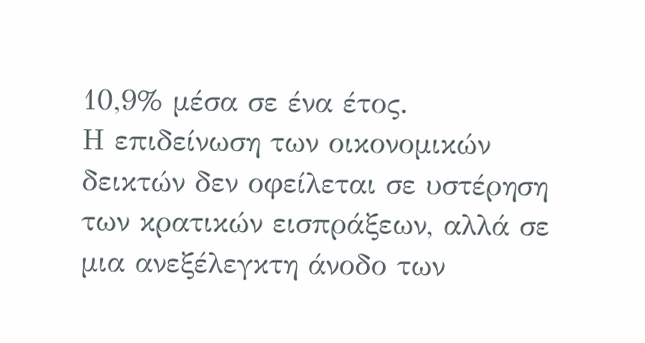10,9% μέσα σε ένα έτος.
Η επιδείνωση των οικονομικών δεικτών δεν οφείλεται σε υστέρηση των κρατικών εισπράξεων, αλλά σε μια ανεξέλεγκτη άνοδο των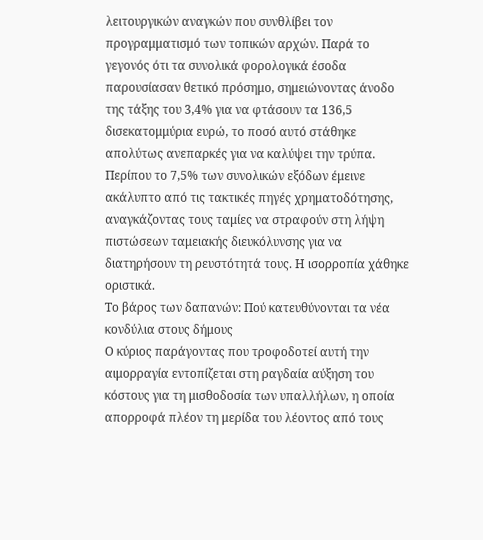λειτουργικών αναγκών που συνθλίβει τον προγραμματισμό των τοπικών αρχών. Παρά το γεγονός ότι τα συνολικά φορολογικά έσοδα παρουσίασαν θετικό πρόσημο, σημειώνοντας άνοδο της τάξης του 3,4% για να φτάσουν τα 136,5 δισεκατομμύρια ευρώ, το ποσό αυτό στάθηκε απολύτως ανεπαρκές για να καλύψει την τρύπα. Περίπου το 7,5% των συνολικών εξόδων έμεινε ακάλυπτο από τις τακτικές πηγές χρηματοδότησης, αναγκάζοντας τους ταμίες να στραφούν στη λήψη πιστώσεων ταμειακής διευκόλυνσης για να διατηρήσουν τη ρευστότητά τους. Η ισορροπία χάθηκε οριστικά.
Το βάρος των δαπανών: Πού κατευθύνονται τα νέα κονδύλια στους δήμους
Ο κύριος παράγοντας που τροφοδοτεί αυτή την αιμορραγία εντοπίζεται στη ραγδαία αύξηση του κόστους για τη μισθοδοσία των υπαλλήλων, η οποία απορροφά πλέον τη μερίδα του λέοντος από τους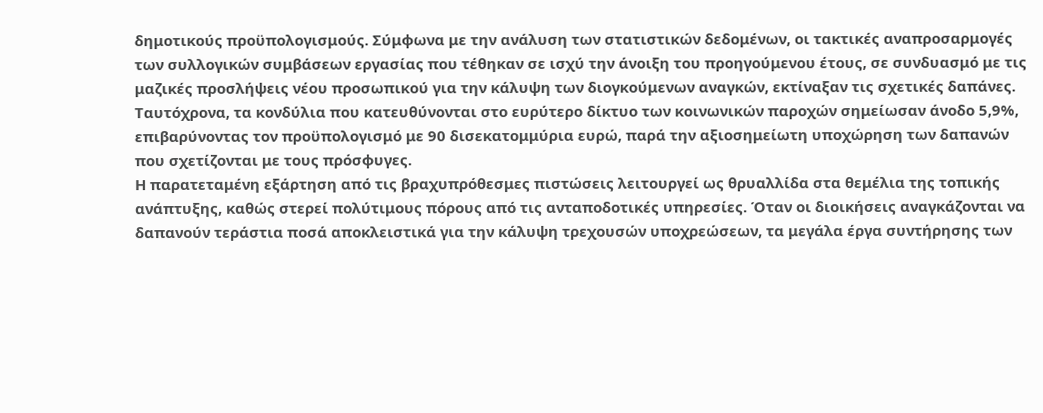δημοτικούς προϋπολογισμούς. Σύμφωνα με την ανάλυση των στατιστικών δεδομένων, οι τακτικές αναπροσαρμογές των συλλογικών συμβάσεων εργασίας που τέθηκαν σε ισχύ την άνοιξη του προηγούμενου έτους, σε συνδυασμό με τις μαζικές προσλήψεις νέου προσωπικού για την κάλυψη των διογκούμενων αναγκών, εκτίναξαν τις σχετικές δαπάνες. Ταυτόχρονα, τα κονδύλια που κατευθύνονται στο ευρύτερο δίκτυο των κοινωνικών παροχών σημείωσαν άνοδο 5,9%, επιβαρύνοντας τον προϋπολογισμό με 90 δισεκατομμύρια ευρώ, παρά την αξιοσημείωτη υποχώρηση των δαπανών που σχετίζονται με τους πρόσφυγες.
Η παρατεταμένη εξάρτηση από τις βραχυπρόθεσμες πιστώσεις λειτουργεί ως θρυαλλίδα στα θεμέλια της τοπικής ανάπτυξης, καθώς στερεί πολύτιμους πόρους από τις ανταποδοτικές υπηρεσίες. Όταν οι διοικήσεις αναγκάζονται να δαπανούν τεράστια ποσά αποκλειστικά για την κάλυψη τρεχουσών υποχρεώσεων, τα μεγάλα έργα συντήρησης των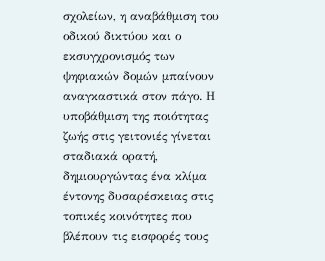σχολείων, η αναβάθμιση του οδικού δικτύου και ο εκσυγχρονισμός των ψηφιακών δομών μπαίνουν αναγκαστικά στον πάγο. Η υποβάθμιση της ποιότητας ζωής στις γειτονιές γίνεται σταδιακά ορατή, δημιουργώντας ένα κλίμα έντονης δυσαρέσκειας στις τοπικές κοινότητες που βλέπουν τις εισφορές τους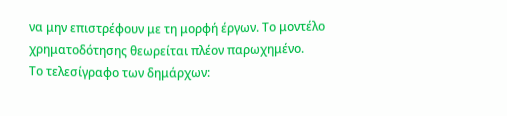να μην επιστρέφουν με τη μορφή έργων. Το μοντέλο χρηματοδότησης θεωρείται πλέον παρωχημένο.
Το τελεσίγραφο των δημάρχων: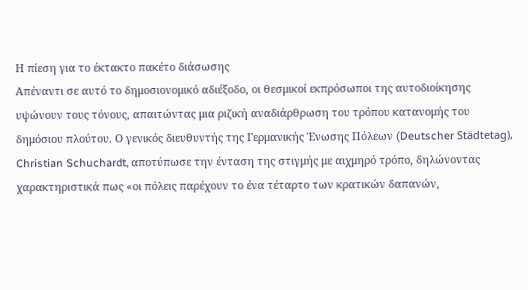Η πίεση για το έκτακτο πακέτο διάσωσης
Απέναντι σε αυτό το δημοσιονομικό αδιέξοδο, οι θεσμικοί εκπρόσωποι της αυτοδιοίκησης υψώνουν τους τόνους, απαιτώντας μια ριζική αναδιάρθρωση του τρόπου κατανομής του δημόσιου πλούτου. Ο γενικός διευθυντής της Γερμανικής Ένωσης Πόλεων (Deutscher Städtetag), Christian Schuchardt, αποτύπωσε την ένταση της στιγμής με αιχμηρό τρόπο, δηλώνοντας χαρακτηριστικά πως «οι πόλεις παρέχουν το ένα τέταρτο των κρατικών δαπανών,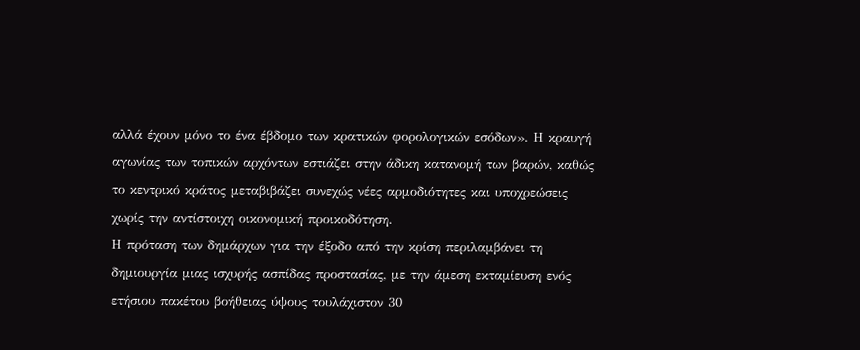αλλά έχουν μόνο το ένα έβδομο των κρατικών φορολογικών εσόδων». Η κραυγή αγωνίας των τοπικών αρχόντων εστιάζει στην άδικη κατανομή των βαρών, καθώς το κεντρικό κράτος μεταβιβάζει συνεχώς νέες αρμοδιότητες και υποχρεώσεις χωρίς την αντίστοιχη οικονομική προικοδότηση.
Η πρόταση των δημάρχων για την έξοδο από την κρίση περιλαμβάνει τη δημιουργία μιας ισχυρής ασπίδας προστασίας, με την άμεση εκταμίευση ενός ετήσιου πακέτου βοήθειας ύψους τουλάχιστον 30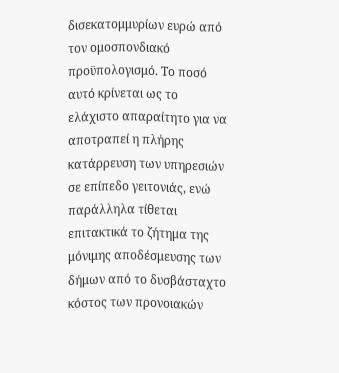δισεκατομμυρίων ευρώ από τον ομοσπονδιακό προϋπολογισμό. Το ποσό αυτό κρίνεται ως το ελάχιστο απαραίτητο για να αποτραπεί η πλήρης κατάρρευση των υπηρεσιών σε επίπεδο γειτονιάς, ενώ παράλληλα τίθεται επιτακτικά το ζήτημα της μόνιμης αποδέσμευσης των δήμων από το δυσβάσταχτο κόστος των προνοιακών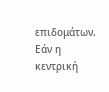επιδομάτων. Εάν η κεντρική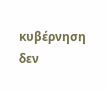κυβέρνηση δεν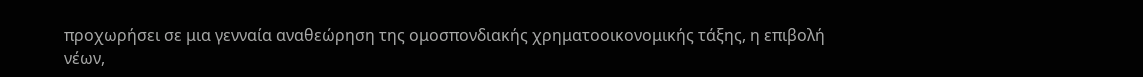προχωρήσει σε μια γενναία αναθεώρηση της ομοσπονδιακής χρηματοοικονομικής τάξης, η επιβολή νέων,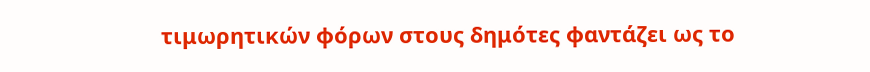τιμωρητικών φόρων στους δημότες φαντάζει ως το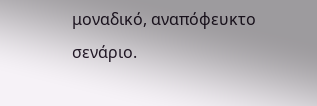μοναδικό, αναπόφευκτο σενάριο.